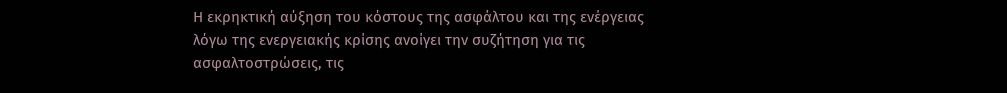Η εκρηκτική αύξηση του κόστους της ασφάλτου και της ενέργειας λόγω της ενεργειακής κρίσης ανοίγει την συζήτηση για τις ασφαλτοστρώσεις, τις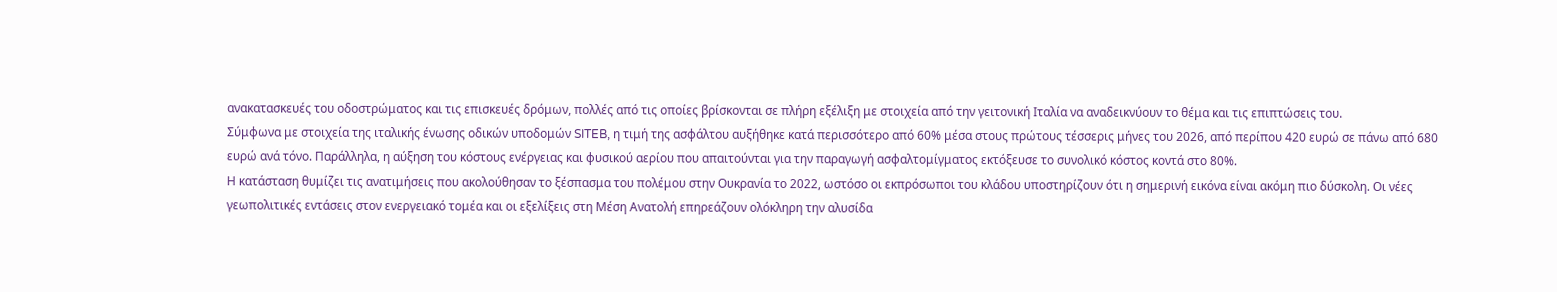ανακατασκευές του οδοστρώματος και τις επισκευές δρόμων, πολλές από τις οποίες βρίσκονται σε πλήρη εξέλιξη με στοιχεία από την γειτονική Ιταλία να αναδεικνύουν το θέμα και τις επιπτώσεις του.
Σύμφωνα με στοιχεία της ιταλικής ένωσης οδικών υποδομών SITEB, η τιμή της ασφάλτου αυξήθηκε κατά περισσότερο από 60% μέσα στους πρώτους τέσσερις μήνες του 2026, από περίπου 420 ευρώ σε πάνω από 680 ευρώ ανά τόνο. Παράλληλα, η αύξηση του κόστους ενέργειας και φυσικού αερίου που απαιτούνται για την παραγωγή ασφαλτομίγματος εκτόξευσε το συνολικό κόστος κοντά στο 80%.
Η κατάσταση θυμίζει τις ανατιμήσεις που ακολούθησαν το ξέσπασμα του πολέμου στην Ουκρανία το 2022, ωστόσο οι εκπρόσωποι του κλάδου υποστηρίζουν ότι η σημερινή εικόνα είναι ακόμη πιο δύσκολη. Οι νέες γεωπολιτικές εντάσεις στον ενεργειακό τομέα και οι εξελίξεις στη Μέση Ανατολή επηρεάζουν ολόκληρη την αλυσίδα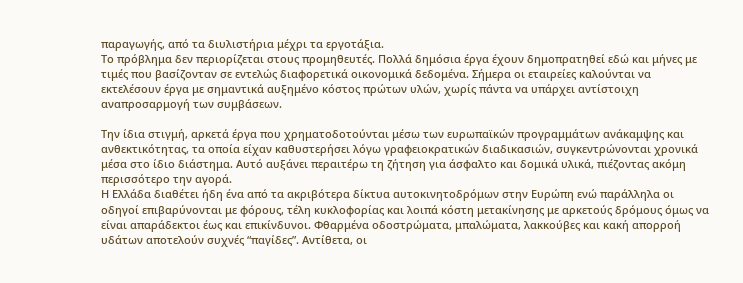παραγωγής, από τα διυλιστήρια μέχρι τα εργοτάξια.
Το πρόβλημα δεν περιορίζεται στους προμηθευτές. Πολλά δημόσια έργα έχουν δημοπρατηθεί εδώ και μήνες με τιμές που βασίζονταν σε εντελώς διαφορετικά οικονομικά δεδομένα. Σήμερα οι εταιρείες καλούνται να εκτελέσουν έργα με σημαντικά αυξημένο κόστος πρώτων υλών, χωρίς πάντα να υπάρχει αντίστοιχη αναπροσαρμογή των συμβάσεων.

Την ίδια στιγμή, αρκετά έργα που χρηματοδοτούνται μέσω των ευρωπαϊκών προγραμμάτων ανάκαμψης και ανθεκτικότητας, τα οποία είχαν καθυστερήσει λόγω γραφειοκρατικών διαδικασιών, συγκεντρώνονται χρονικά μέσα στο ίδιο διάστημα. Αυτό αυξάνει περαιτέρω τη ζήτηση για άσφαλτο και δομικά υλικά, πιέζοντας ακόμη περισσότερο την αγορά.
Η Ελλάδα διαθέτει ήδη ένα από τα ακριβότερα δίκτυα αυτοκινητοδρόμων στην Ευρώπη ενώ παράλληλα οι οδηγοί επιβαρύνονται με φόρους, τέλη κυκλοφορίας και λοιπά κόστη μετακίνησης με αρκετούς δρόμους όμως να είναι απαράδεκτοι έως και επικίνδυνοι. Φθαρμένα οδοστρώματα, μπαλώματα, λακκούβες και κακή απορροή υδάτων αποτελούν συχνές “παγίδες”. Αντίθετα, οι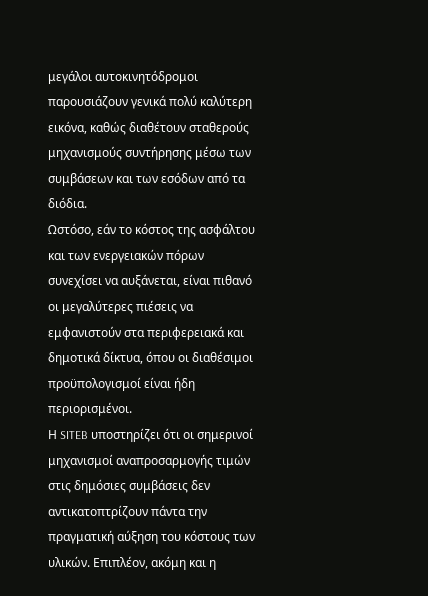μεγάλοι αυτοκινητόδρομοι παρουσιάζουν γενικά πολύ καλύτερη εικόνα, καθώς διαθέτουν σταθερούς μηχανισμούς συντήρησης μέσω των συμβάσεων και των εσόδων από τα διόδια.
Ωστόσο, εάν το κόστος της ασφάλτου και των ενεργειακών πόρων συνεχίσει να αυξάνεται, είναι πιθανό οι μεγαλύτερες πιέσεις να εμφανιστούν στα περιφερειακά και δημοτικά δίκτυα, όπου οι διαθέσιμοι προϋπολογισμοί είναι ήδη περιορισμένοι.
Η SITEB υποστηρίζει ότι οι σημερινοί μηχανισμοί αναπροσαρμογής τιμών στις δημόσιες συμβάσεις δεν αντικατοπτρίζουν πάντα την πραγματική αύξηση του κόστους των υλικών. Επιπλέον, ακόμη και η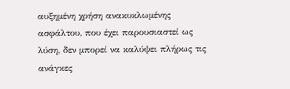αυξημένη χρήση ανακυκλωμένης ασφάλτου, που έχει παρουσιαστεί ως λύση, δεν μπορεί να καλύψει πλήρως τις ανάγκες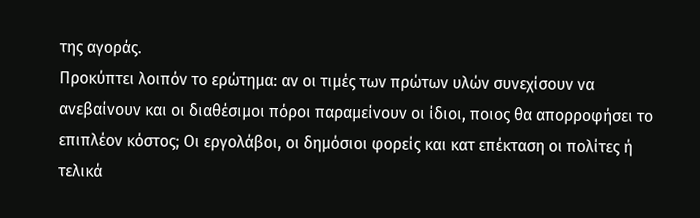της αγοράς.
Προκύπτει λοιπόν το ερώτημα: αν οι τιμές των πρώτων υλών συνεχίσουν να ανεβαίνουν και οι διαθέσιμοι πόροι παραμείνουν οι ίδιοι, ποιος θα απορροφήσει το επιπλέον κόστος; Οι εργολάβοι, οι δημόσιοι φορείς και κατ επέκταση οι πολίτες ή τελικά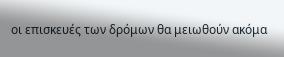οι επισκευές των δρόμων θα μειωθούν ακόμα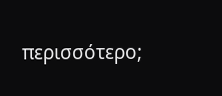περισσότερο;